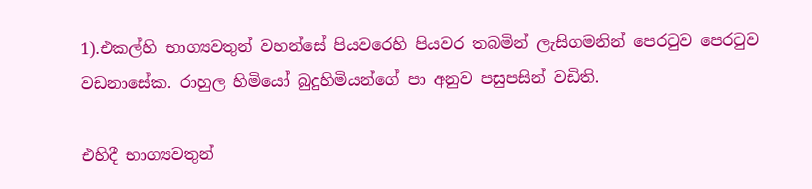1).එකල්හි භාග්‍යවතුන් වහන්සේ පියවරෙහි පියවර තබමින් ලැසිගමනින් පෙරටුව පෙරටුව වඩනාසේක. රාහුල හිමියෝ බුදුහිමියන්ගේ පා අනුව පසුපසින් වඩිති.

එහිදී භාග්‍යවතුන්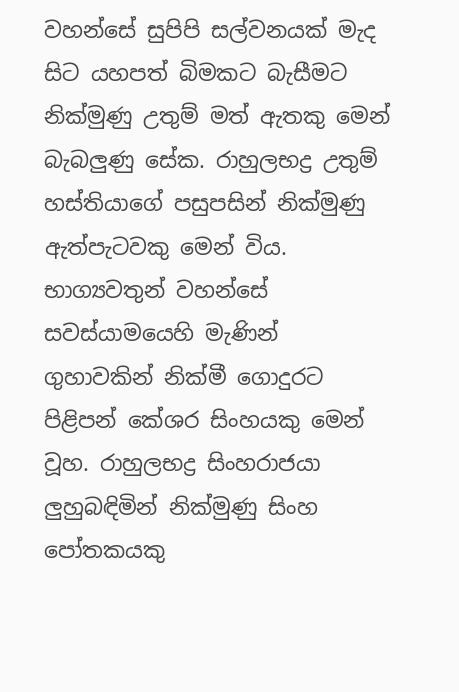වහන්සේ සුපිපි සල්වනයක් මැද සිට යහපත් බිමකට බැසීමට නික්මුණු උතුම් මත් ඇතකු මෙන් බැබලුණු සේක. රාහුලභද්‍ර උතුම් හස්තියාගේ පසුපසින් නික්මුණු ඇත්පැටවකු මෙන් විය. භාග්‍යවතුන් වහන්සේ සවස්යාමයෙහි මැණින් ගුහාවකින් නික්මී ගොදුරට පිළිපන් කේශර සිංහයකු මෙන් වූහ. රාහුලභද්‍ර සිංහරාජයා ලුහුබඳිමින් නික්මුණු සිංහ පෝතකයකු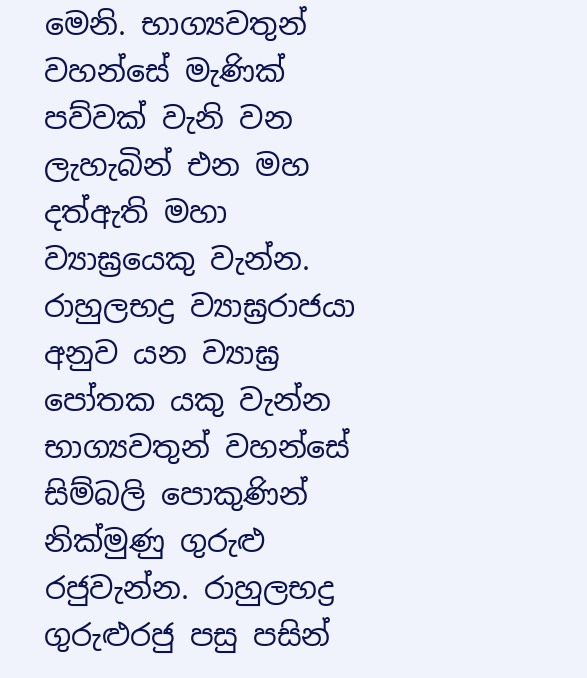මෙනි. භාග්‍යවතුන් වහන්සේ මැණික් පව්වක් වැනි වන ලැහැබින් එන මහ දත්ඇති මහා ව්‍යාඝ්‍රයෙකු වැන්න. රාහුලභද්‍ර ව්‍යාඝ්‍රරාජයා අනුව යන ව්‍යාඝ්‍ර පෝතක යකු වැන්න භාග්‍යවතුන් වහන්සේ සිම්බලි පොකුණින් නික්මුණු ගුරුළු රජුවැන්න. රාහුලභද්‍ර ගුරුළුරජු පසු පසින්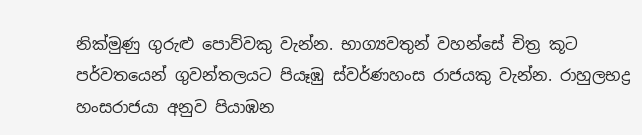නික්මුණු ගුරුළු පොව්වකු වැන්න. භාග්‍යවතුන් වහන්සේ චිත්‍ර කූට පර්වතයෙන් ගුවන්තලයට පියෑඹු ස්වර්ණහංස රාජයකු වැන්න. රාහුලභද්‍ර හංසරාජයා අනුව පියාඹන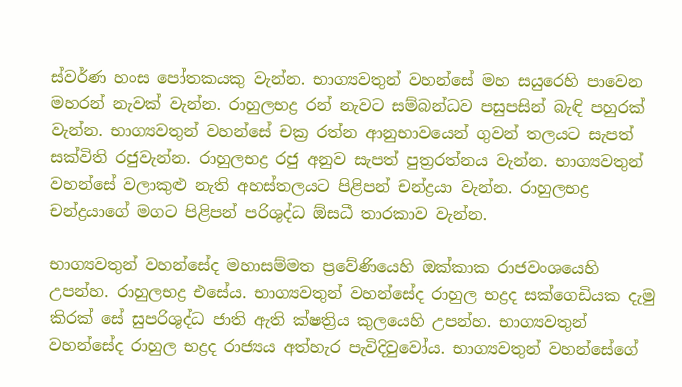ස්වර්ණ හංස පෝතකයකු වැන්න. භාග්‍යවතුන් වහන්සේ මහ සයුරෙහි පාවෙන මහරන් නැවක් වැන්න. රාහුලභද්‍ර රන් නැවට සම්බන්ධව පසුපසින් බැඳි පහුරක් වැන්න. භාග්‍යවතුන් වහන්සේ චක්‍ර රත්න ආනුභාවයෙන් ගුවන් තලයට සැපත් සක්විති රජුවැන්න. රාහුලභද්‍ර රජු අනුව සැපත් පුත්‍රරත්නය වැන්න. භාග්‍යවතුන් වහන්සේ වලාකුළු නැති අහස්තලයට පිළිපන් චන්ද්‍රයා වැන්න. රාහුලභද්‍ර චන්ද්‍රයාගේ මගට පිළිපන් පරිශුද්ධ ඕසධී තාරකාව වැන්න.

භාග්‍යවතුන් වහන්සේද මහාසම්මත ප්‍රවේණියෙහි ඔක්කාක රාජවංශයෙහි උපන්හ. රාහුලභද්‍ර එසේය. භාග්‍යවතුන් වහන්සේද රාහුල භද්‍රද සක්ගෙඩියක දැමු කිරක් සේ සුපරිශුද්ධ ජාති ඇති ක්ෂත්‍රිය කුලයෙහි උපන්හ. භාග්‍යවතුන් වහන්සේද රාහුල භද්‍රද රාජ්‍යය අත්හැර පැවිදිවුවෝය. භාග්‍යවතුන් වහන්සේගේ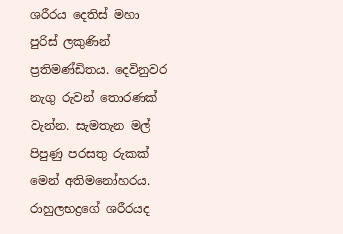ශරීරය දෙතිස් මහා පුරිස් ලකුණින් ප්‍රතිමණ්ඩිතය. දෙවිනුවර නැගු රුවන් තොරණක් වැන්න. සැමතැන මල් පිපුණු පරසතු රුකක් මෙන් අතිමනෝහරය. රාහුලභද්‍රගේ ශරීරයද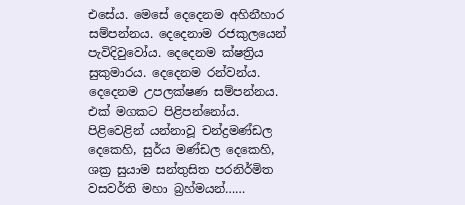එසේය. මෙසේ දෙදෙනම අහිනීහාර සම්පන්නය. දෙදෙනාම රජකුලයෙන් පැවිදිවුවෝය. දෙදෙනම ක්ෂත්‍රිය සුකුමාරය. දෙදෙනම රන්වන්ය. දෙදෙනම උපලක්ෂණ සම්පන්නය. එක් මගකට පිළිපන්නෝය. පිළිවෙළින් යන්නාවූ චන්ද්‍රමණ්ඩල දෙකෙහි, සුර්ය මණ්ඩල දෙකෙහි, ශක්‍ර සුයාම සන්තුසිත පරනිර්මිත වසවර්ති මහා බ්‍රහ්මයන්……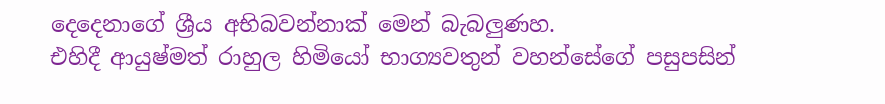දෙදෙනාගේ ශ්‍රීය අභිබවන්නාක් මෙන් බැබලුණහ.
එහිදී ආයුෂ්මත් රාහුල හිමියෝ භාග්‍යවතුන් වහන්සේගේ පසුපසින්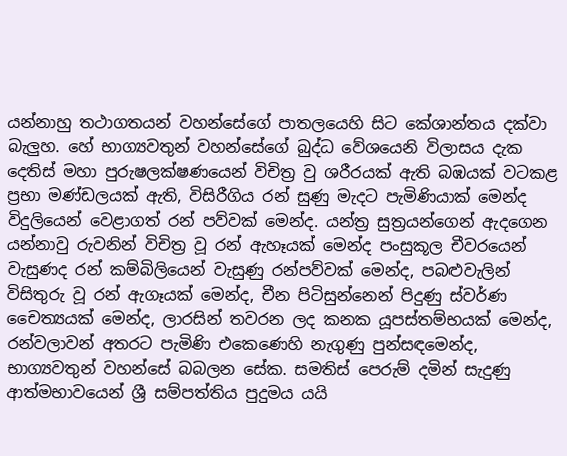යන්නාහු තථාගතයන් වහන්සේගේ පාතලයෙහි සිට කේශාන්තය දක්වා බැලුහ. හේ භාග්‍යවතුන් වහන්සේගේ බුද්ධ වේශයෙනි විලාසය දැක දෙතිස් මහා පුරුෂලක්ෂණයෙන් විචිත්‍ර වු ශරීරයක් ඇති බඹයක් වටකළ ප්‍රභා මණ්ඩලයක් ඇති, විසිරීගිය රන් සුණු මැදට පැමිණියාක් මෙන්ද විදුලියෙන් වෙළාගත් රන් පව්වක් මෙන්ද. යන්ත්‍ර සුත්‍රයන්ගෙන් ඇදගෙන යන්නාවු රුවනින් විචිත්‍ර වූ රන් ඇහෑයක් මෙන්ද පංසුකූල චීවරයෙන් වැසුණද රන් කම්බිලියෙන් වැසුණු රන්පව්වක් මෙන්ද, පබළුවැලින් විසිතුරු වූ රන් ඇගෑයක් මෙන්ද, චීන පිටිසුන්නෙන් පිදුණු ස්වර්ණ චෛත්‍යයක් මෙන්ද, ලාරසින් තවරන ලද කනක යූපස්තම්භයක් මෙන්ද, රන්වලාවන් අතරට පැමිණි එකෙණෙහි නැගුණු පුන්සඳමෙන්ද, භාග්‍යවතුන් වහන්සේ බබලන සේක. සමතිස් පෙරුම් දමින් සැදුණු ආත්මභාවයෙන් ශ්‍රී සම්පත්තිය පුදුමය යයි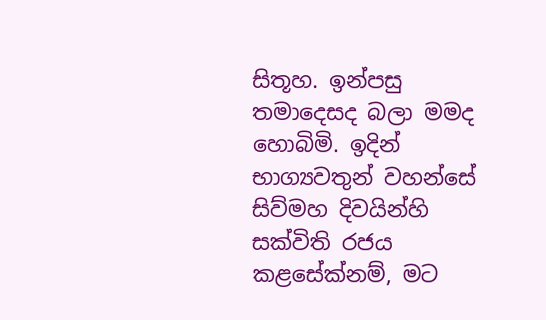සිතූහ. ඉන්පසු තමාදෙසද බලා මමද හොබිමි. ඉදින් භාග්‍යවතුන් වහන්සේ සිව්මහ දිවයින්හි සක්විති රජය කළසේක්නම්, මට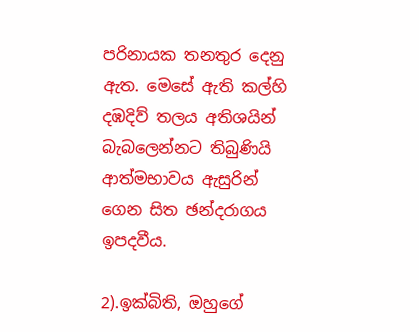පරිනායක තනතුර දෙනු ඇත. මෙසේ ඇති කල්හි දඹදිව් තලය අතිශයින් බැබලෙන්නට තිබුණියි ආත්මභාවය ඇසුරින් ගෙන සිත ඡන්දරාගය ඉපදවීය.

2).ඉක්බිති, ඔහුගේ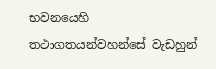භවනයෙහි තථාගතයන්වහන්සේ වැඩහුන්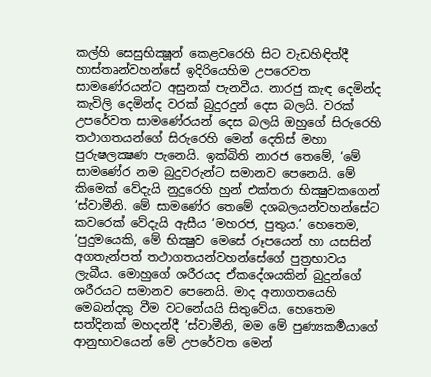කල්හි සෙසුභික්‍ෂූන් කෙළවරෙහි සිට වැඩහිඳිත්දී හාස්තෘන්වහන්සේ ඉදිරියෙහිම උපරෙවත සාමණේරයන්ට අසුනක් පැනවීය. නාරජු කැඳ දෙමින්ද කැවිලි දෙමින්ද වරක් බුදුරදුන් දෙස බලයි. වරක් උපරේවත සාමණේරයන් දෙස බලයි ඔහුගේ සිරුරෙහි තථාගතයන්ගේ සිරුරෙහි මෙන් දෙතිස් මහා පුරුෂලක්‍ෂණ පැනෙයි. ඉක්බිති නාරජ තෙමේ, ‘මේ සාමණේර නම බුදුවරුන්ට සමානව පෙනෙයි. මේ කිමෙක් වේදැයි නුදුරෙහි හුන් එක්තරා භික්‍ෂුවකගෙන් ‘ස්වාමීනි. මේ සාමණේර තෙමේ දශබලයන්වහන්සේට කවරෙක් වේදැයි ඇසීය ‘මහරජ, පුතුය.’ හෙතෙම, ‘පුදුමයෙකි, මේ භික්‍ෂුව මෙසේ රූපයෙන් හා යසසින් අගතැන්පත් තථාගතයන්වහන්සේගේ පුත්‍රභාවය ලැබීය. මොහුගේ ශරීරයද ඒකදේශයකින් බුදුන්ගේ ශරීරයට සමානව පෙනෙයි. මාද අනාගතයෙහි මෙබන්දකු වීම වටනේයයි සිතුවේය. හෙතෙම සත්දිනක් මහදන්දී ‘ස්වාමීනි, මම මේ පුණ්‍යකර්‍මයාගේ ආනුභාවයෙන් මේ උපරේවත මෙන්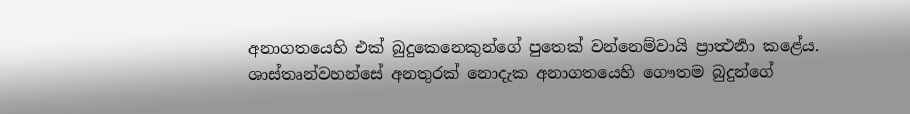අනාගතයෙහි එක් බුදුකෙනෙකුන්ගේ පුතෙක් වන්නෙම්වායි ප්‍රාත්‍ථර්‍නා කළේය. ශාස්තෘන්වහන්සේ අනතුරක් නොදැක අනාගතයෙහි ගෞතම බුදුන්ගේ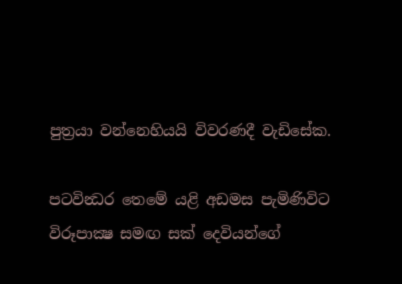පුත්‍රයා වන්නෙහියයි විවරණදී වැඩිසේක.

පටවින්‍ධර තෙමේ යළි අඩමස පැමිණිවිට විරූපාක්‍ෂ සමඟ සක් දෙවියන්ගේ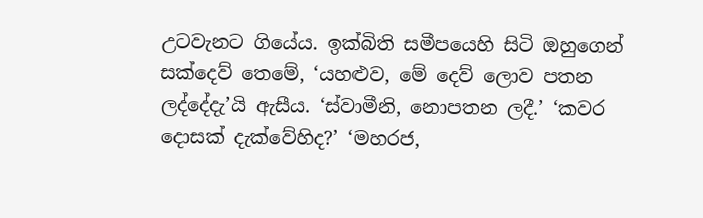උටවැනට ගියේය. ඉක්බිති සමීපයෙහි සිටි ඔහුගෙන් සක්දෙව් තෙමේ, ‘යහළුව, මේ දෙව් ලොව පතන ලද්දේදැ’යි ඇසීය. ‘ස්වාමීනි, නොපතන ලදී.’ ‘කවර දොසක් දැක්වේහිද?’ ‘මහරජ,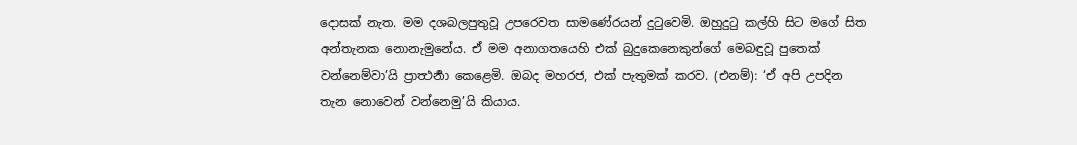දොසක් නැත. මම දශබලපුතුවූ උපරෙවත සාමණේරයන් දුටුවෙමි. ඔහුදුටු කල්හි සිට මගේ සිත අන්තැනක නොනැමුනේය. ඒ මම අනාගතයෙහි එක් බුදුකෙනෙකුන්ගේ මෙබඳුවූ පුතෙක් වන්නෙම්වා’යි ප්‍රාත්‍ථර්‍නා කෙළෙමි. ඔබද මහරජ, එක් පැතුමක් කරව. (එනම්): ‘ඒ අපි උපදින තැන නොවෙන් වන්නෙමු’යි කියාය.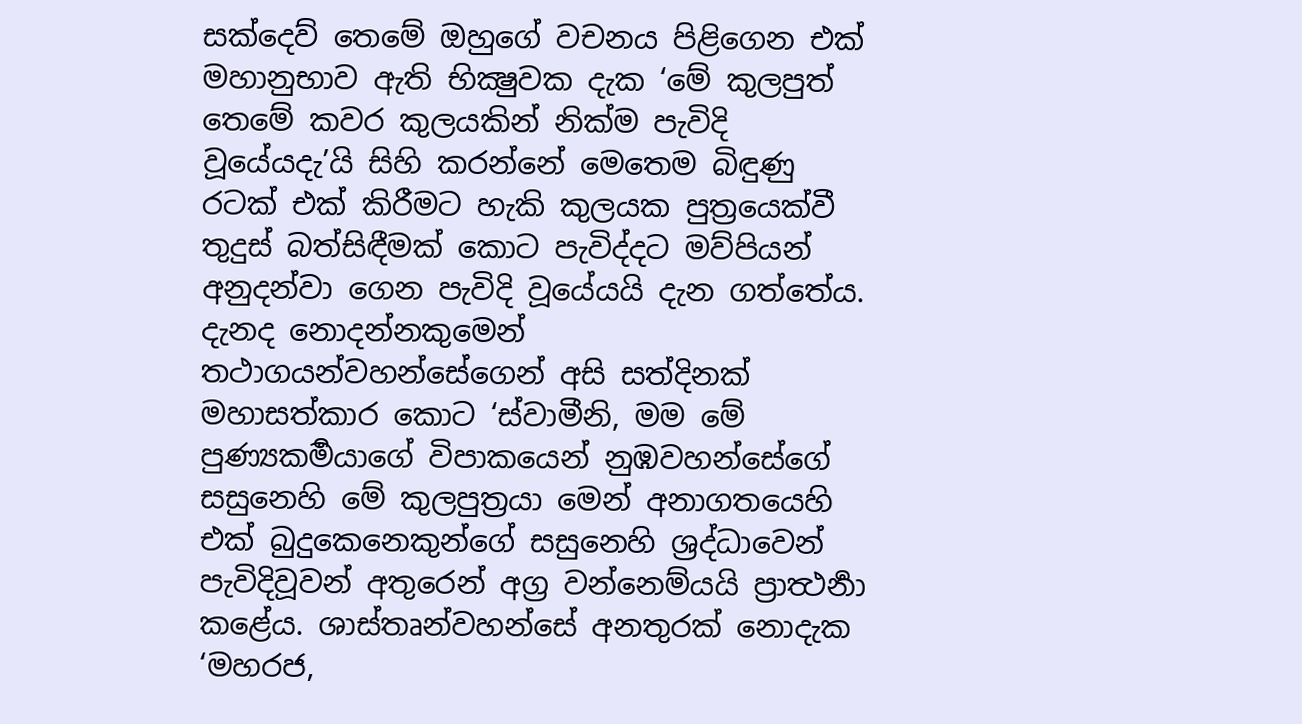සක්දෙව් තෙමේ ඔහුගේ වචනය පිළිගෙන එක් මහානුභාව ඇති භික්‍ෂුවක දැක ‘මේ කුලපුත් තෙමේ කවර කුලයකින් නික්ම පැවිදි වූයේයදැ’යි සිහි කරන්නේ මෙතෙම බිඳුණු රටක් එක් කිරීමට හැකි කුලයක පුත්‍රයෙක්වී තුදුස් බත්සිඳීමක් කොට පැවිද්දට මව්පියන් අනුදන්වා ගෙන පැවිදි වූයේයයි දැන ගත්තේය. දැනද නොදන්නකුමෙන් තථාගයන්වහන්සේගෙන් අසි සත්දිනක් මහාසත්කාර කොට ‘ස්වාමීනි, මම මේ පුණ්‍යකර්‍මයාගේ විපාකයෙන් නුඹවහන්සේගේ සසුනෙහි මේ කුලපුත්‍රයා මෙන් අනාගතයෙහි එක් බුදුකෙනෙකුන්ගේ සසුනෙහි ශ්‍රද්ධාවෙන් පැවිදිවූවන් අතුරෙන් අග්‍ර වන්නෙම්යයි ප්‍රාත්‍ථර්‍නා කළේය. ශාස්තෘන්වහන්සේ අනතුරක් නොදැක ‘මහරජ,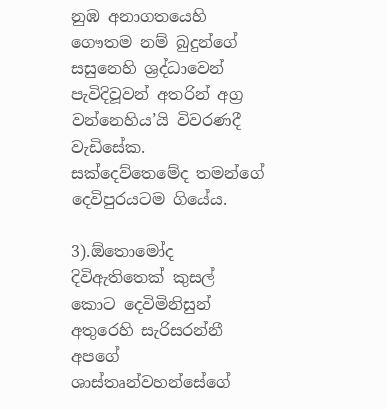නුඹ අනාගතයෙහි ගෞතම නම් බුදුන්ගේ සසුනෙහි ශ්‍රද්ධාවෙන් පැවිදිවූවන් අතරින් අග්‍ර වන්නෙහිය’යි විවරණදී වැඩිසේක. සක්දෙව්තෙමේද තමන්ගේ දෙවිපුරයටම ගියේය.

3).ඕතොමෝද දිවිඇතිතෙක් කුසල් කොට දෙවිමිනිසුන් අතුරෙහි සැරිසරන්නී අපගේ ශාස්තෘන්වහන්සේගේ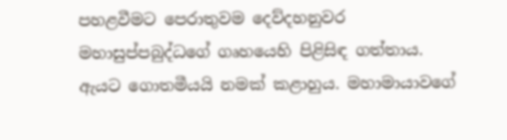පහළවීමට පෙරාතුවම දෙව්දහනුවර මහාසුප්පබුද්ධගේ ගෘහයෙහි පිළිසිඳ ගත්තාය. ඇයට ගොතමීයයි නමක් කළාහුය. මහාමායාවගේ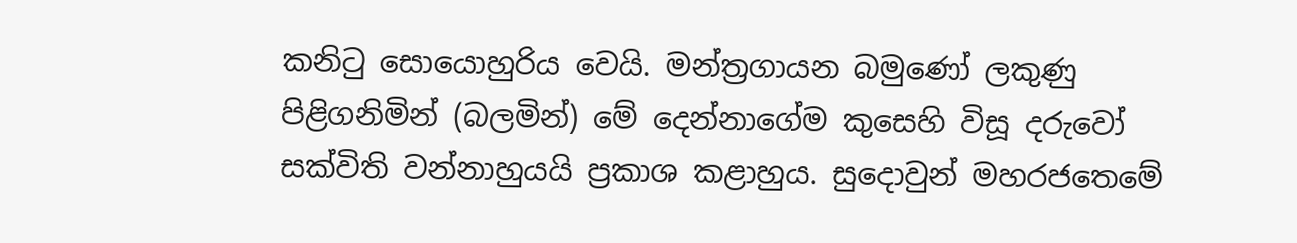කනිටු සොයොහුරිය වෙයි. මන්ත්‍රගායන බමුණෝ ලකුණු පිළිගනිමින් (බලමින්) මේ දෙන්නාගේම කුසෙහි විසූ දරුවෝ සක්විති වන්නාහුයයි ප්‍රකාශ කළාහුය. සුදොවුන් මහරජතෙමේ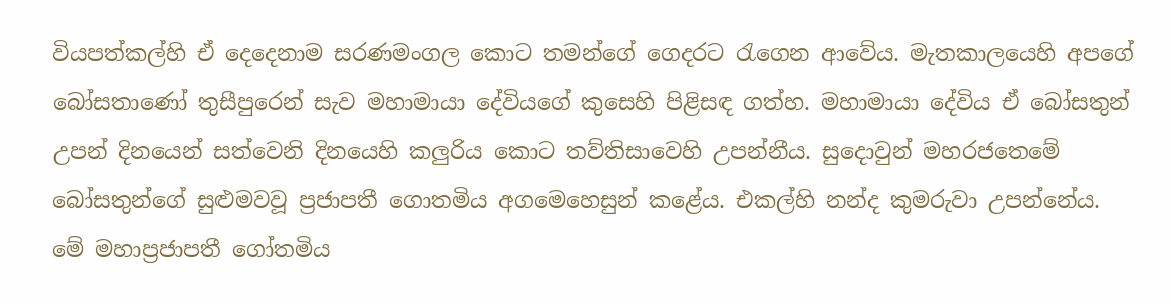වියපත්කල්හි ඒ දෙදෙනාම සරණමංගල කොට තමන්ගේ ගෙදරට රැගෙන ආවේය. මැතකාලයෙහි අපගේ බෝසතාණෝ තුසීපුරෙන් සැව මහාමායා දේවියගේ කුසෙහි පිළිසඳ ගත්හ. මහාමායා දේවිය ඒ බෝසතුන් උපන් දිනයෙන් සත්වෙනි දිනයෙහි කලුරිය කොට තව්තිසාවෙහි උපන්නීය. සුදොවුන් මහරජතෙමේ බෝසතුන්ගේ සුළුමවවූ ප්‍රජාපතී ගොතමිය අගමෙහෙසුන් කළේය. එකල්හි නන්ද කුමරුවා උපන්නේය. මේ මහාප්‍රජාපතී ගෝතමිය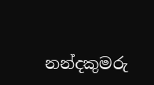නන්දකුමරු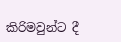කිරිමවුන්ට දී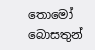තොමෝ බොසතුන්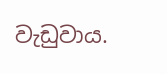වැඩුවාය.